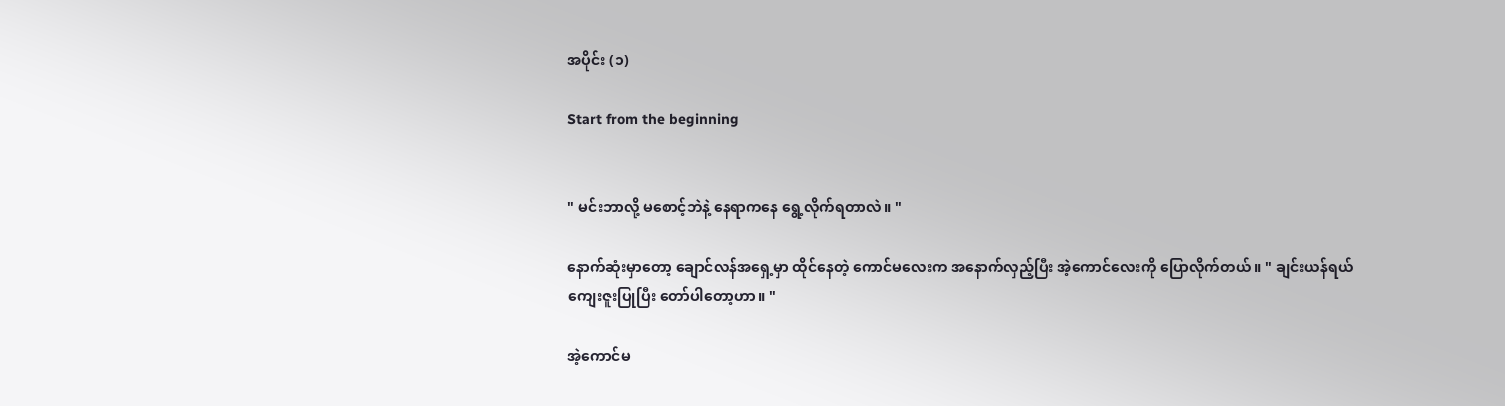အပိုင်း (၁)

Start from the beginning


" မင်းဘာလို့ မစောင့်ဘဲနဲ့ နေရာကနေ ရွေ့လိုက်ရတာလဲ။ "

နောက်ဆုံးမှာတော့ ချောင်လန်အရှေ့မှာ ထိုင်နေတဲ့ ကောင်မလေးက အနောက်လှည့်ပြီး အဲ့ကောင်လေးကို ပြောလိုက်တယ်။ " ချင်းယန်ရယ် ကျေးဇူးပြုပြီး တော်ပါတော့ဟာ။ "

အဲ့ကောင်မ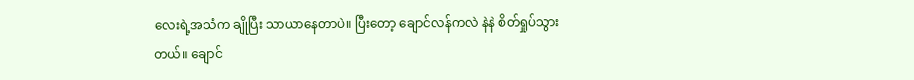လေးရဲ့အသံက ချိုပြီး သာယာနေတာပဲ။ ပြီးတော့ ချောင်လန်ကလဲ နဲနဲ စိတ်ရှုပ်သွားတယ်။ ချောင်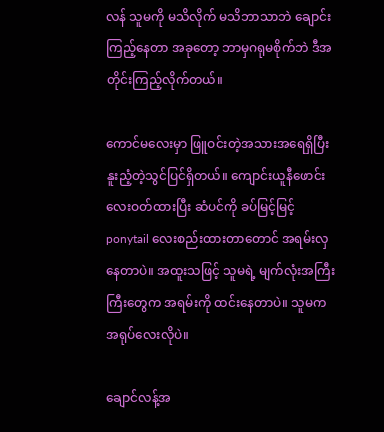လန် သူမကို မသိလိုက် မသိဘာသာဘဲ ချောင်းကြည့်နေတာ အခုတော့ ဘာမှဂရုမစိုက်ဘဲ ဒီအတိုင်းကြည့်လိုက်တယ်။

ကောင်မလေးမှာ ဖြူဝင်းတဲ့အသားအရေရှိပြီး နူးညံ့တဲ့သွင်ပြင်ရှိတယ်။ ကျောင်းယူနီဖောင်းလေးဝတ်ထားပြီး ဆံပင်ကို ခပ်မြင့်မြင့် ponytail လေးစည်းထားတာတောင် အရမ်းလှနေတာပဲ။ အထူးသဖြင့် သူမရဲ့ မျက်လုံးအကြီးကြီးတွေက အရမ်းကို ထင်းနေတာပဲ။ သူမက အရုပ်လေးလိုပဲ။

ချောင်လန့်အ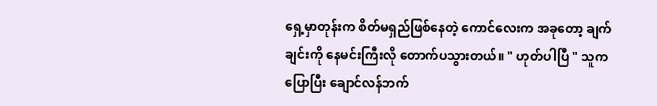ရှေ့မှာတုန်းက စိတ်မရှည်ဖြစ်နေတဲ့ ကောင်လေးက အခုတော့ ချက်ချင်းကို နေမင်းကြီးလို တောက်ပသွားတယ်။ " ဟုတ်ပါပြီ " သူကပြောပြီး ချောင်လန်ဘက်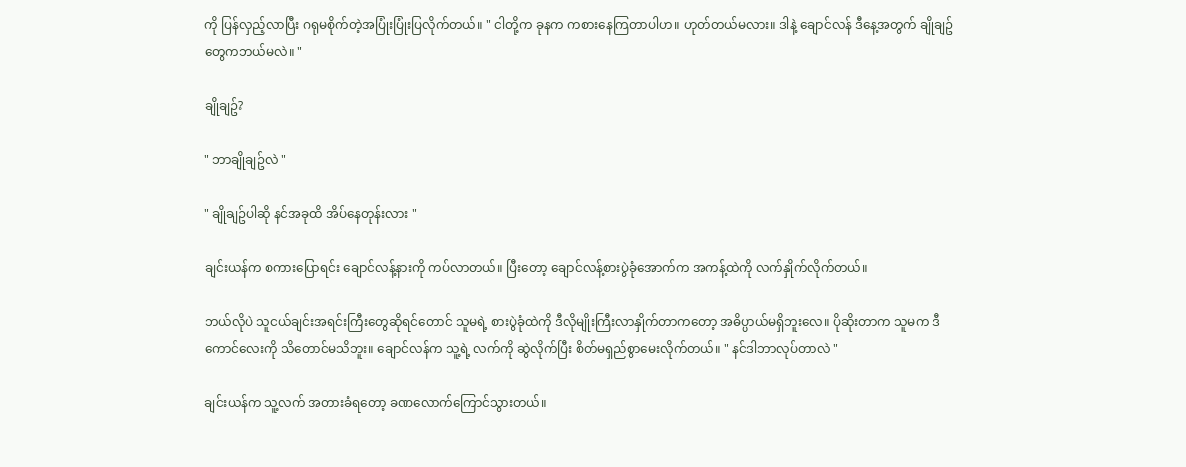ကို ပြန်လှည့်လာပြီး ဂရုမစိုက်တဲ့အပြုံးပြုံးပြလိုက်တယ်။ " ငါတို့က ခုနက ကစားနေကြတာပါဟ။ ဟုတ်တယ်မလား။ ဒါနဲ့ ချောင်လန် ဒီနေ့အတွက် ချိုချဥ်တွေကဘယ်မလဲ။ "

ချိုချဥ်?

" ဘာချိုချဥ်လဲ "

" ချိုချဥ်ပါဆို နင်အခုထိ အိပ်နေတုန်းလား "

ချင်းယန်က စကားပြောရင်း ချောင်လန့်နားကို ကပ်လာတယ်။ ပြီးတော့ ချောင်လန့်စားပွဲခုံအောက်က အကန့်ထဲကို လက်နှိုက်လိုက်တယ်။

ဘယ်လိုပဲ သူငယ်ချင်းအရင်းကြီးတွေဆိုရင်တောင် သူမရဲ့ စားပွဲခုံထဲကို ဒီလိုမျိုးကြီးလာနှိုက်တာကတော့ အဓိပ္ပာယ်မရှိဘူးလေ။ ပိုဆိုးတာက သူမက ဒီကောင်လေးကို သိတောင်မသိဘူး။ ချောင်လန်က သူ့ရဲ့ လက်ကို ဆွဲလိုက်ပြီး စိတ်မရှည်စွာမေးလိုက်တယ်။ " နင်ဒါဘာလုပ်တာလဲ "

ချင်းယန်က သူ့လက် အတားခံရတော့ ခဏလောက်ကြောင်သွားတယ်။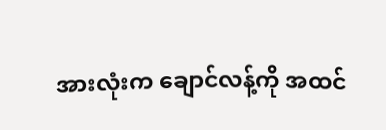အားလုံးက ချောင်လန့်ကို အထင်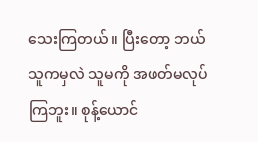သေးကြတယ်။ ပြီးတော့ ဘယ်သူကမှလဲ သူမကို အဖတ်မလုပ်ကြဘူး။ စုန့်ယောင်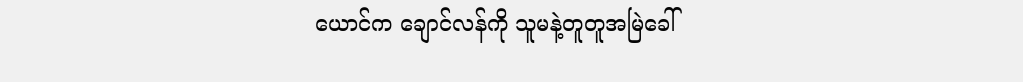ယောင်က ချောင်လန်ကို သူမနဲ့တူတူအမြဲခေါ်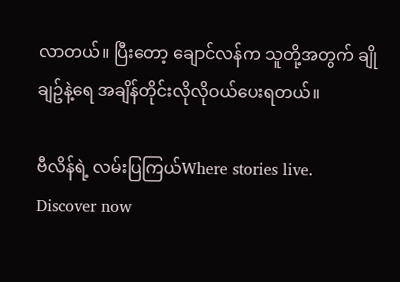လာတယ်။ ပြီးတော့ ချောင်လန်က သူတို့အတွက် ချိုချဥ်နဲ့ရေ အချိန်တိုင်းလိုလိုဝယ်ပေးရတယ်။

ဗီလိန်ရဲ့ လမ်းပြကြယ်Where stories live. Discover now